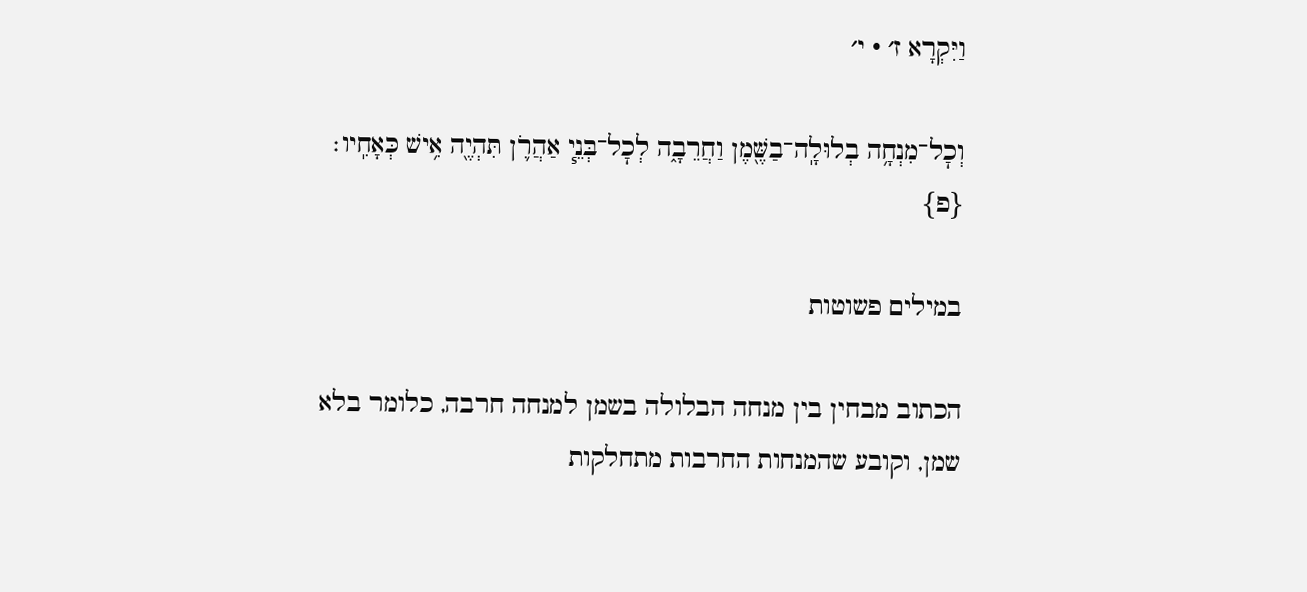וַיִּקְרָא ז׳ · י׳

וְכׇל־מִנְחָ֥ה בְלוּלָֽה־בַשֶּׁ֖מֶן וַחֲרֵבָ֑ה לְכׇל־בְּנֵ֧י אַהֲרֹ֛ן תִּהְיֶ֖ה אִ֥ישׁ כְּאָחִֽיו׃ {פ}

במילים פשוטות

הכתוב מבחין בין מנחה הבלולה בשמן למנחה חרבה, כלומר בלא שמן, וקובע שהמנחות החרבות מתחלקות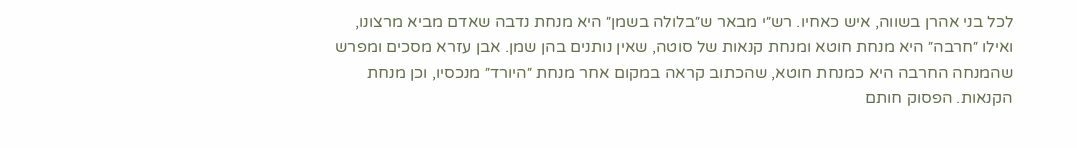לכל בני אהרן בשווה, איש כאחיו. רש״י מבאר ש״בלולה בשמן״ היא מנחת נדבה שאדם מביא מרצונו, ואילו ״חרבה״ היא מנחת חוטא ומנחת קנאות של סוטה, שאין נותנים בהן שמן. אבן עזרא מסכים ומפרש שהמנחה החרבה היא כמנחת חוטא, שהכתוב קראה במקום אחר מנחת ״היורד״ מנכסיו, וכן מנחת הקנאות. הפסוק חותם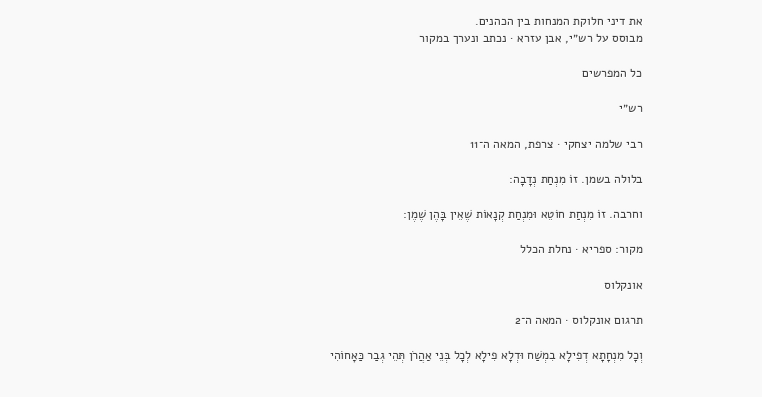את דיני חלוקת המנחות בין הכהנים.
מבוסס על רש״י, אבן עזרא · נכתב ונערך במקור

כל המפרשים

רש״י

רבי שלמה יצחקי · צרפת, המאה ה־11

בלולה בשמן. זוֹ מִנְחַת נְדָבָה:

וחרבה. זוֹ מִנְחַת חוֹטֵא וּמִנְחַת קְנָאוֹת שֶׁאֵין בָּהֶן שֶׁמֶן:

מקור: ספריא · נחלת הכלל

אונקלוס

תרגום אונקלוס · המאה ה־2

וְכָל מִנְחָתָא דְפִילָא בִמְשַׁח וּדְלָא פִילָא לְכָל בְּנֵי אַהֲרֹן תְּהֵי גְבַר כַּאָחוֹהִי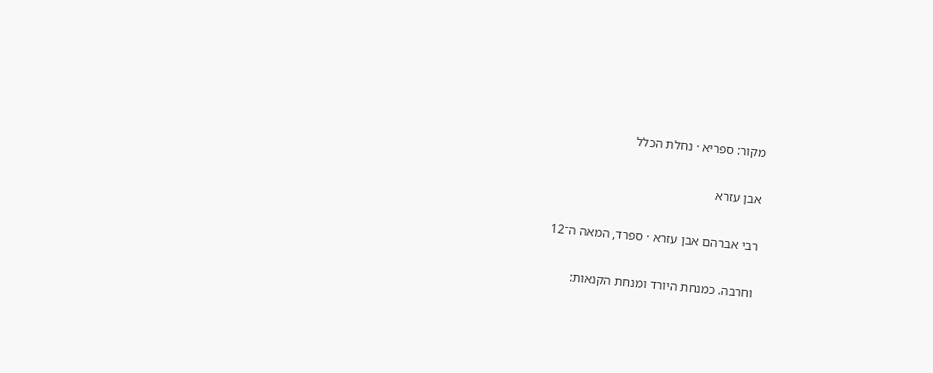מקור: ספריא · נחלת הכלל

אבן עזרא

רבי אברהם אבן עזרא · ספרד, המאה ה־12

וחרבה. כמנחת היורד ומנחת הקנאות: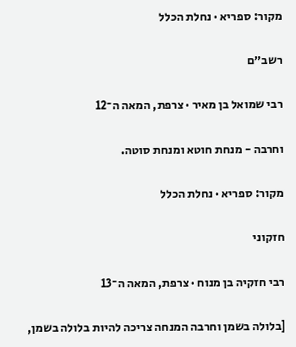מקור: ספריא · נחלת הכלל

רשב״ם

רבי שמואל בן מאיר · צרפת, המאה ה־12

וחרבה - מנחת חוטא ומנחת סוטה.

מקור: ספריא · נחלת הכלל

חזקוני

רבי חזקיה בן מנוח · צרפת, המאה ה־13

[בלולה בשמן וחרבה המנחה צריכה להיות בלולה בשמן,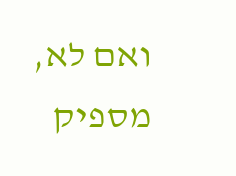ואם לא, מספיק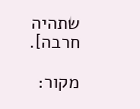שתהיה חרבה].

מקור: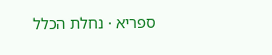ספריא · נחלת הכלל